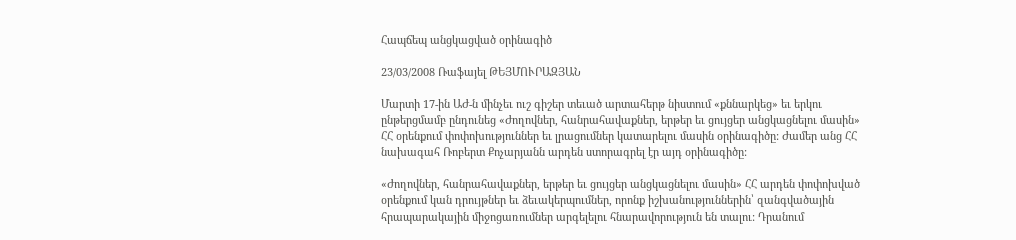Հապճեպ անցկացված օրինագիծ

23/03/2008 Ռաֆայել ԹԵՅՄՈՒՐԱԶՅԱՆ

Մարտի 17-ին ԱԺ-ն մինչեւ ուշ գիշեր տեւած արտահերթ նիստում «քննարկեց» եւ երկու ընթերցմամբ ընդունեց «Ժողովներ, հանրահավաքներ, երթեր եւ ցույցեր անցկացնելու մասին» ՀՀ օրենքում փոփոխություններ եւ լրացումներ կատարելու մասին օրինագիծը: Ժամեր անց ՀՀ նախագահ Ռոբերտ Քոչարյանն արդեն ստորագրել էր այդ օրինագիծը:

«Ժողովներ, հանրահավաքներ, երթեր եւ ցույցեր անցկացնելու մասին» ՀՀ արդեն փոփոխված օրենքում կան դրույթներ եւ ձեւակերպումներ, որոնք իշխանություններին՝ զանգվածային հրապարակային միջոցառումներ արգելելու հնարավորություն են տալու: Դրանում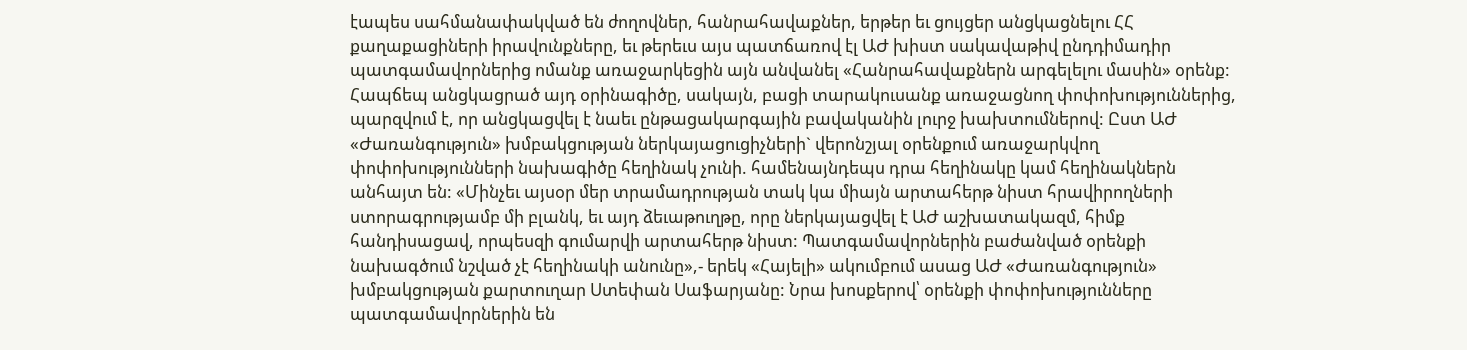էապես սահմանափակված են ժողովներ, հանրահավաքներ, երթեր եւ ցույցեր անցկացնելու ՀՀ քաղաքացիների իրավունքները, եւ թերեւս այս պատճառով էլ ԱԺ խիստ սակավաթիվ ընդդիմադիր պատգամավորներից ոմանք առաջարկեցին այն անվանել «Հանրահավաքներն արգելելու մասին» օրենք: Հապճեպ անցկացրած այդ օրինագիծը, սակայն, բացի տարակուսանք առաջացնող փոփոխություններից, պարզվում է, որ անցկացվել է նաեւ ընթացակարգային բավականին լուրջ խախտումներով: Ըստ ԱԺ «Ժառանգություն» խմբակցության ներկայացուցիչների` վերոնշյալ օրենքում առաջարկվող փոփոխությունների նախագիծը հեղինակ չունի. համենայնդեպս դրա հեղինակը կամ հեղինակներն անհայտ են: «Մինչեւ այսօր մեր տրամադրության տակ կա միայն արտահերթ նիստ հրավիրողների ստորագրությամբ մի բլանկ, եւ այդ ձեւաթուղթը, որը ներկայացվել է ԱԺ աշխատակազմ, հիմք հանդիսացավ, որպեսզի գումարվի արտահերթ նիստ: Պատգամավորներին բաժանված օրենքի նախագծում նշված չէ հեղինակի անունը»,- երեկ «Հայելի» ակումբում ասաց ԱԺ «Ժառանգություն» խմբակցության քարտուղար Ստեփան Սաֆարյանը: Նրա խոսքերով՝ օրենքի փոփոխությունները պատգամավորներին են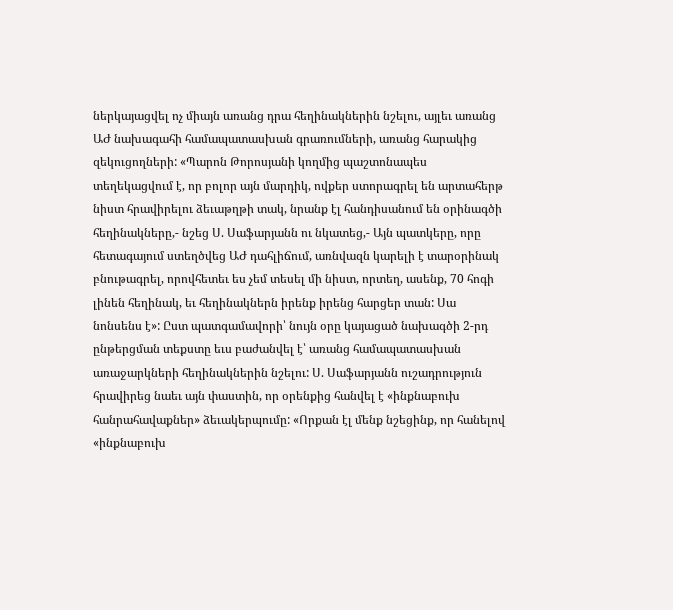ներկայացվել ոչ միայն առանց դրա հեղինակներին նշելու, այլեւ առանց ԱԺ նախագահի համապատասխան գրառումների, առանց հարակից զեկուցողների: «Պարոն Թորոսյանի կողմից պաշտոնապես տեղեկացվում է, որ բոլոր այն մարդիկ, ովքեր ստորագրել են արտահերթ նիստ հրավիրելու ձեւաթղթի տակ, նրանք էլ հանդիսանում են օրինագծի հեղինակները,- նշեց Ս. Սաֆարյանն ու նկատեց,- Այն պատկերը, որը հետագայում ստեղծվեց ԱԺ դահլիճում, առնվազն կարելի է տարօրինակ բնութագրել, որովհետեւ ես չեմ տեսել մի նիստ, որտեղ, ասենք, 70 հոգի լինեն հեղինակ, եւ հեղինակներն իրենք իրենց հարցեր տան: Սա նոնսենս է»: Ըստ պատգամավորի՝ նույն օրը կայացած նախագծի 2-րդ ընթերցման տեքստը եւս բաժանվել է՝ առանց համապատասխան առաջարկների հեղինակներին նշելու: Ս. Սաֆարյանն ուշադրություն հրավիրեց նաեւ այն փաստին, որ օրենքից հանվել է «ինքնաբուխ հանրահավաքներ» ձեւակերպումը: «Որքան էլ մենք նշեցինք, որ հանելով «ինքնաբուխ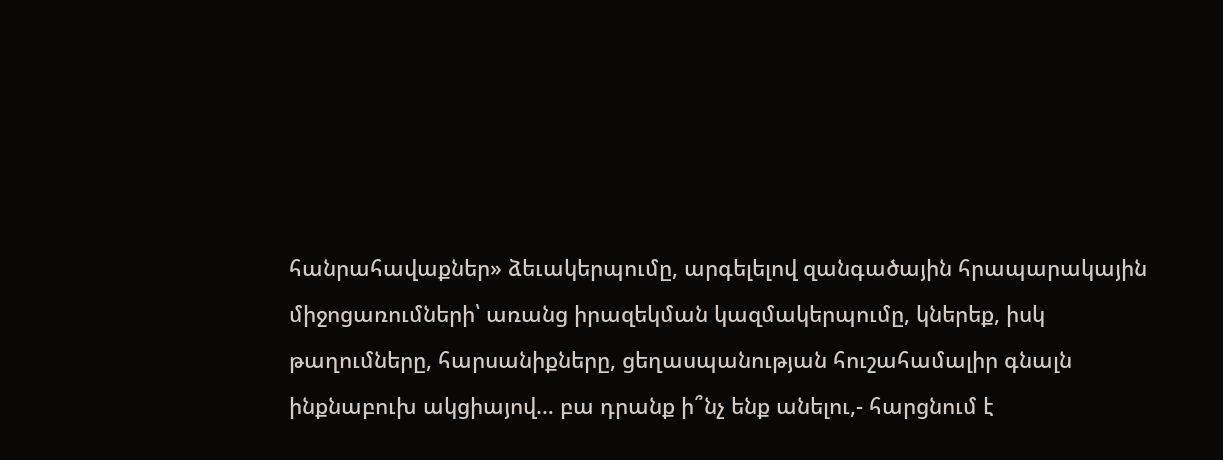հանրահավաքներ» ձեւակերպումը, արգելելով զանգածային հրապարակային միջոցառումների՝ առանց իրազեկման կազմակերպումը, կներեք, իսկ թաղումները, հարսանիքները, ցեղասպանության հուշահամալիր գնալն ինքնաբուխ ակցիայով… բա դրանք ի՞նչ ենք անելու,- հարցնում է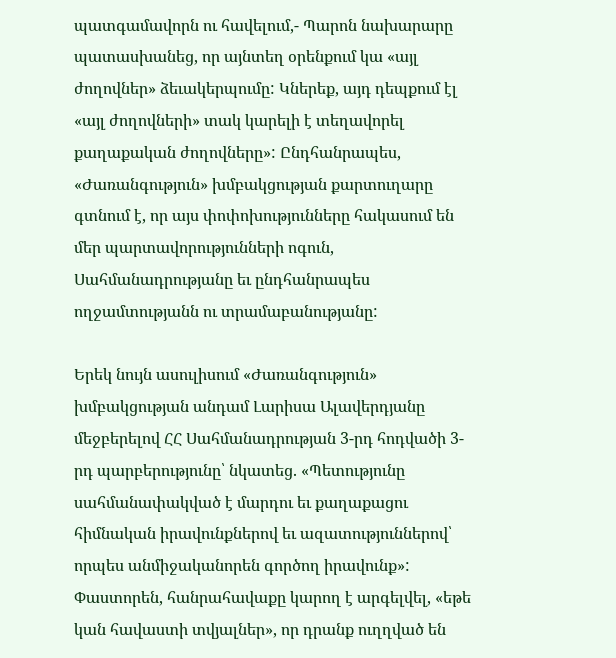պատգամավորն ու հավելում,- Պարոն նախարարը պատասխանեց, որ այնտեղ օրենքում կա «այլ ժողովներ» ձեւակերպումը: Կներեք, այդ դեպքում էլ «այլ ժողովների» տակ կարելի է տեղավորել քաղաքական ժողովները»: Ընդհանրապես, «Ժառանգություն» խմբակցության քարտուղարը գտնում է, որ այս փոփոխությունները հակասում են մեր պարտավորությունների ոգուն, Սահմանադրությանը եւ ընդհանրապես ողջամտությանն ու տրամաբանությանը:

Երեկ նույն ասուլիսում «Ժառանգություն» խմբակցության անդամ Լարիսա Ալավերդյանը մեջբերելով ՀՀ Սահմանադրության 3-րդ հոդվածի 3-րդ պարբերությունը՝ նկատեց. «Պետությունը սահմանափակված է մարդու եւ քաղաքացու հիմնական իրավունքներով եւ ազատություններով՝ որպես անմիջականորեն գործող իրավունք»: Փաստորեն, հանրահավաքը կարող է արգելվել, «եթե կան հավաստի տվյալներ», որ դրանք ուղղված են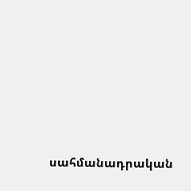սահմանադրական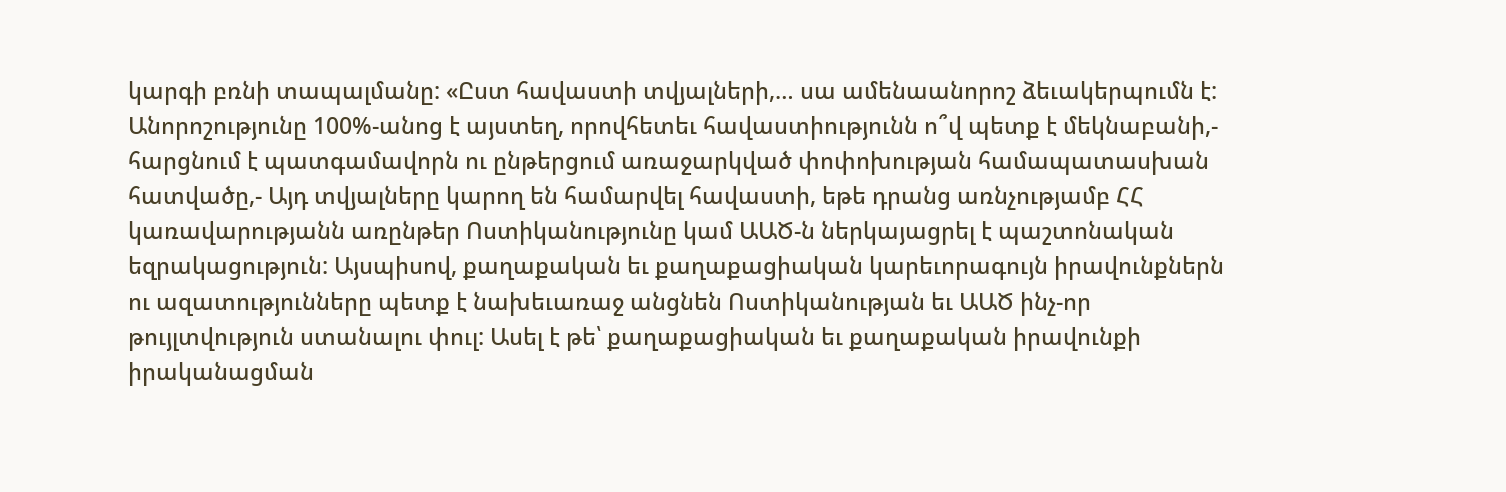կարգի բռնի տապալմանը: «Ըստ հավաստի տվյալների,… սա ամենաանորոշ ձեւակերպումն է: Անորոշությունը 100%-անոց է այստեղ, որովհետեւ հավաստիությունն ո՞վ պետք է մեկնաբանի,- հարցնում է պատգամավորն ու ընթերցում առաջարկված փոփոխության համապատասխան հատվածը,- Այդ տվյալները կարող են համարվել հավաստի, եթե դրանց առնչությամբ ՀՀ կառավարությանն առընթեր Ոստիկանությունը կամ ԱԱԾ-ն ներկայացրել է պաշտոնական եզրակացություն: Այսպիսով, քաղաքական եւ քաղաքացիական կարեւորագույն իրավունքներն ու ազատությունները պետք է նախեւառաջ անցնեն Ոստիկանության եւ ԱԱԾ ինչ-որ թույլտվություն ստանալու փուլ: Ասել է թե՝ քաղաքացիական եւ քաղաքական իրավունքի իրականացման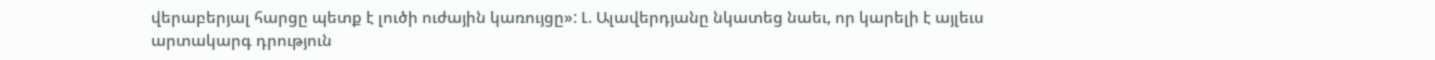վերաբերյալ հարցը պետք է լուծի ուժային կառույցը»: Լ. Ալավերդյանը նկատեց նաեւ, որ կարելի է այլեւս արտակարգ դրություն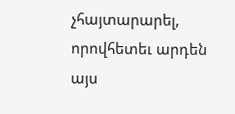չհայտարարել, որովհետեւ արդեն այս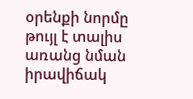օրենքի նորմը թույլ է տալիս առանց նման իրավիճակ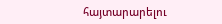հայտարարելու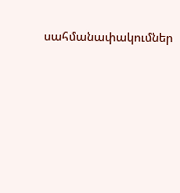սահմանափակումներ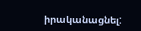իրականացնել: